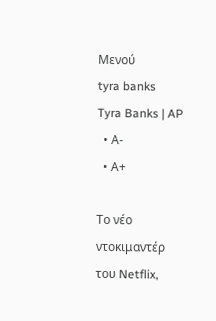Μενού
tyra banks
Tyra Banks | AP
  • Α-
  • Α+

Το νέο ντοκιμαντέρ του Netflix,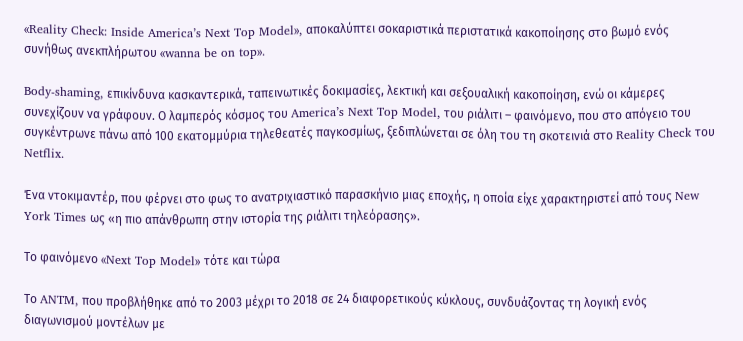«Reality Check: Inside America’s Next Top Model», αποκαλύπτει σοκαριστικά περιστατικά κακοποίησης στο βωμό ενός συνήθως ανεκπλήρωτου «wanna be on top».

Body-shaming, επικίνδυνα κασκαντερικά, ταπεινωτικές δοκιμασίες, λεκτική και σεξουαλική κακοποίηση, ενώ οι κάμερες συνεχίζουν να γράφουν. Ο λαμπερός κόσμος του America’s Next Top Model, του ριάλιτι – φαινόμενο, που στο απόγειο του συγκέντρωνε πάνω από 100 εκατομμύρια τηλεθεατές παγκοσμίως, ξεδιπλώνεται σε όλη του τη σκοτεινιά στο Reality Check του Netflix.

Ένα ντοκιμαντέρ, που φέρνει στο φως το ανατριχιαστικό παρασκήνιο μιας εποχής, η οποία είχε χαρακτηριστεί από τους New York Times ως «η πιο απάνθρωπη στην ιστορία της ριάλιτι τηλεόρασης».

Το φαινόμενο «Next Top Model» τότε και τώρα

Το ANTM, που προβλήθηκε από το 2003 μέχρι το 2018 σε 24 διαφορετικούς κύκλους, συνδυάζοντας τη λογική ενός διαγωνισμού μοντέλων με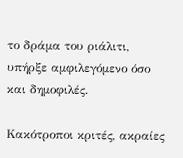το δράμα του ριάλιτι, υπήρξε αμφιλεγόμενο όσο και δημοφιλές.

Κακότροποι κριτές, ακραίες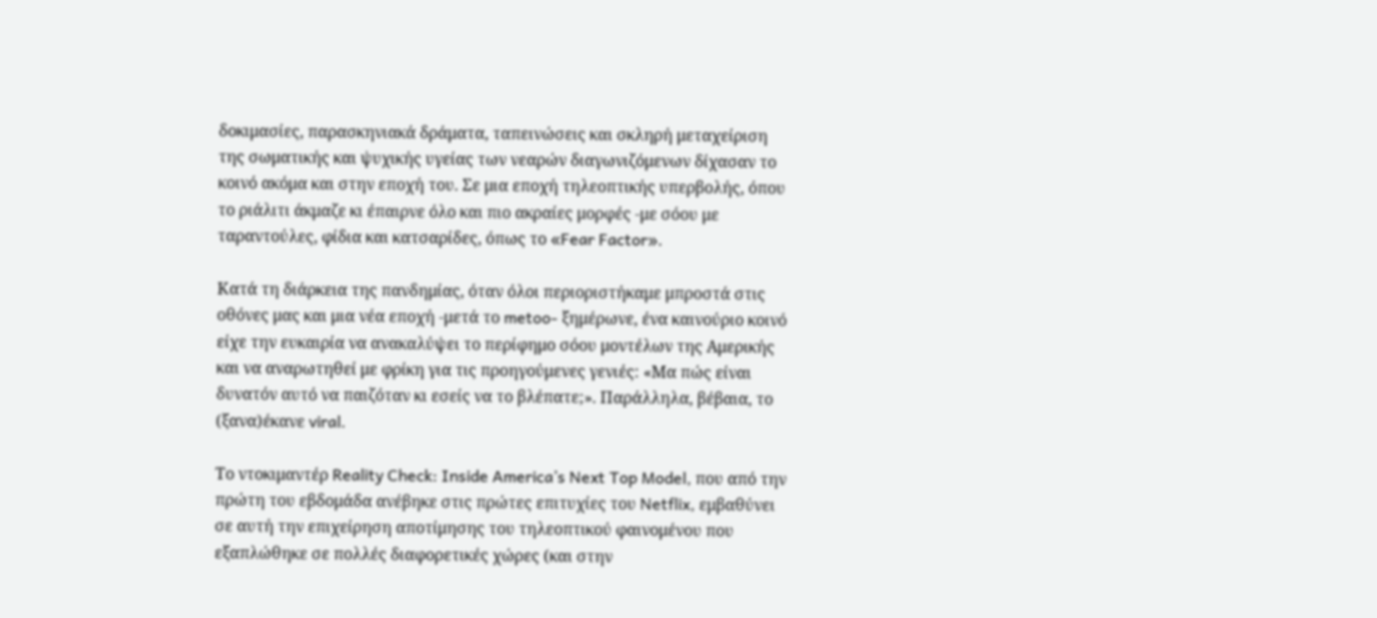δοκιμασίες, παρασκηνιακά δράματα, ταπεινώσεις και σκληρή μεταχείριση της σωματικής και ψυχικής υγείας των νεαρών διαγωνιζόμενων δίχασαν το κοινό ακόμα και στην εποχή του. Σε μια εποχή τηλεοπτικής υπερβολής, όπου το ριάλιτι άκμαζε κι έπαιρνε όλο και πιο ακραίες μορφές -με σόου με ταραντούλες, φίδια και κατσαρίδες, όπως το «Fear Factor».

Κατά τη διάρκεια της πανδημίας, όταν όλοι περιοριστήκαμε μπροστά στις οθόνες μας και μια νέα εποχή -μετά το metoo- ξημέρωνε, ένα καινούριο κοινό είχε την ευκαιρία να ανακαλύψει το περίφημο σόου μοντέλων της Αμερικής και να αναρωτηθεί με φρίκη για τις προηγούμενες γενιές: «Μα πώς είναι δυνατόν αυτό να παιζόταν κι εσείς να το βλέπατε;». Παράλληλα, βέβαια, το (ξανα)έκανε viral.

Το ντοκιμαντέρ Reality Check: Inside America’s Next Top Model, που από την πρώτη του εβδομάδα ανέβηκε στις πρώτες επιτυχίες του Netflix, εμβαθύνει σε αυτή την επιχείρηση αποτίμησης του τηλεοπτικού φαινομένου που εξαπλώθηκε σε πολλές διαφορετικές χώρες (και στην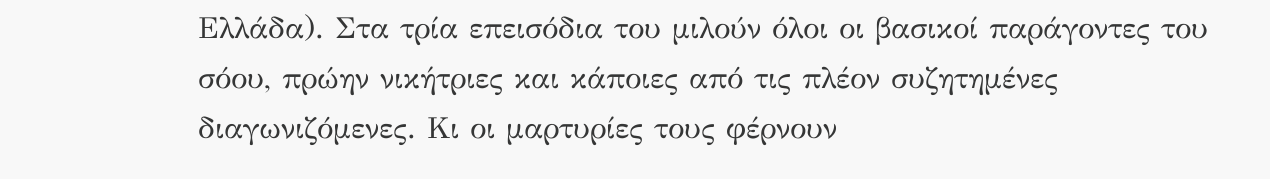Ελλάδα). Στα τρία επεισόδια του μιλούν όλοι οι βασικοί παράγοντες του σόου, πρώην νικήτριες και κάποιες από τις πλέον συζητημένες διαγωνιζόμενες. Κι οι μαρτυρίες τους φέρνουν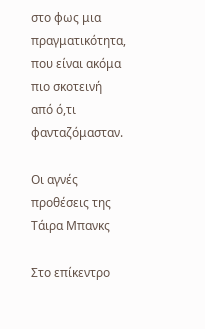στο φως μια πραγματικότητα, που είναι ακόμα πιο σκοτεινή από ό,τι φανταζόμασταν.

Οι αγνές προθέσεις της Τάιρα Μπανκς

Στο επίκεντρο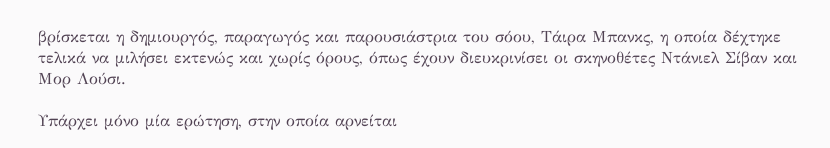βρίσκεται η δημιουργός, παραγωγός και παρουσιάστρια του σόου, Τάιρα Μπανκς, η οποία δέχτηκε τελικά να μιλήσει εκτενώς και χωρίς όρους, όπως έχουν διευκρινίσει οι σκηνοθέτες Ντάνιελ Σίβαν και Μορ Λούσι.

Υπάρχει μόνο μία ερώτηση, στην οποία αρνείται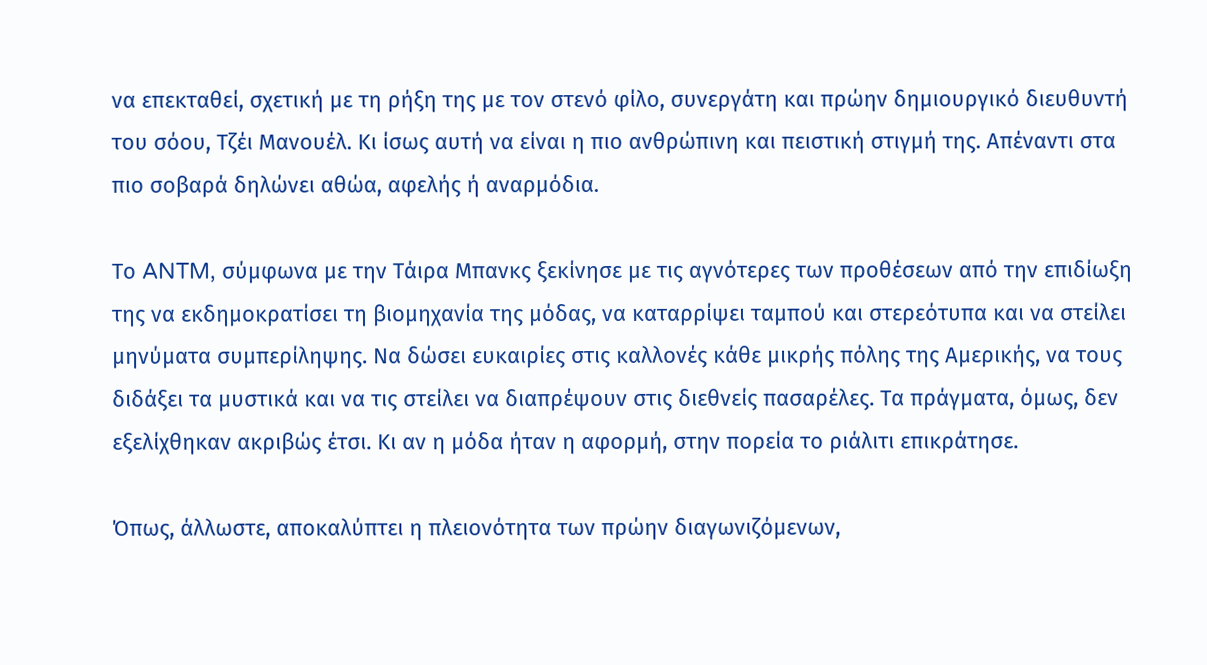να επεκταθεί, σχετική με τη ρήξη της με τον στενό φίλο, συνεργάτη και πρώην δημιουργικό διευθυντή του σόου, Τζέι Μανουέλ. Κι ίσως αυτή να είναι η πιο ανθρώπινη και πειστική στιγμή της. Απέναντι στα πιο σοβαρά δηλώνει αθώα, αφελής ή αναρμόδια.

Το ANTM, σύμφωνα με την Τάιρα Μπανκς ξεκίνησε με τις αγνότερες των προθέσεων από την επιδίωξη της να εκδημοκρατίσει τη βιομηχανία της μόδας, να καταρρίψει ταμπού και στερεότυπα και να στείλει μηνύματα συμπερίληψης. Να δώσει ευκαιρίες στις καλλονές κάθε μικρής πόλης της Αμερικής, να τους διδάξει τα μυστικά και να τις στείλει να διαπρέψουν στις διεθνείς πασαρέλες. Τα πράγματα, όμως, δεν εξελίχθηκαν ακριβώς έτσι. Κι αν η μόδα ήταν η αφορμή, στην πορεία το ριάλιτι επικράτησε.

Όπως, άλλωστε, αποκαλύπτει η πλειονότητα των πρώην διαγωνιζόμενων,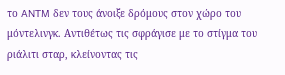το ANTM δεν τους άνοιξε δρόμους στον χώρο του μόντελινγκ. Αντιθέτως τις σφράγισε με το στίγμα του ριάλιτι σταρ, κλείνοντας τις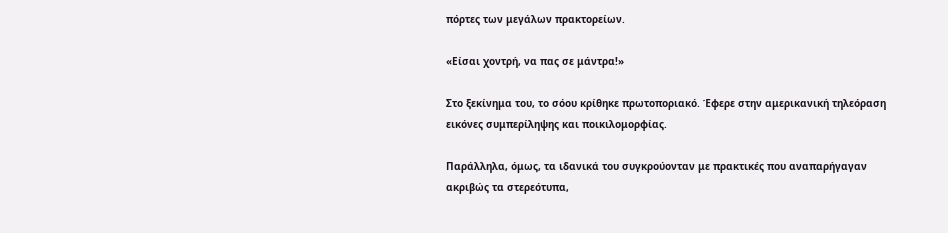πόρτες των μεγάλων πρακτορείων.

«Είσαι χοντρή, να πας σε μάντρα!»

Στο ξεκίνημα του, το σόου κρίθηκε πρωτοποριακό. Έφερε στην αμερικανική τηλεόραση εικόνες συμπερίληψης και ποικιλομορφίας.

Παράλληλα, όμως, τα ιδανικά του συγκρούονταν με πρακτικές που αναπαρήγαγαν ακριβώς τα στερεότυπα,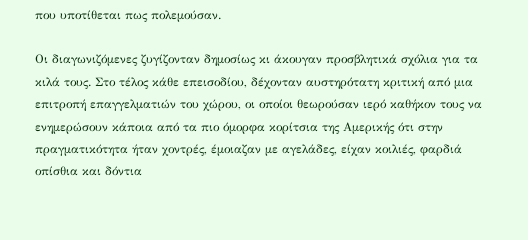που υποτίθεται πως πολεμούσαν.

Οι διαγωνιζόμενες ζυγίζονταν δημοσίως κι άκουγαν προσβλητικά σχόλια για τα κιλά τους. Στο τέλος κάθε επεισοδίου, δέχονταν αυστηρότατη κριτική από μια επιτροπή επαγγελματιών του χώρου, οι οποίοι θεωρούσαν ιερό καθήκον τους να ενημερώσουν κάποια από τα πιο όμορφα κορίτσια της Αμερικής ότι στην πραγματικότητα ήταν χοντρές, έμοιαζαν με αγελάδες, είχαν κοιλιές, φαρδιά οπίσθια και δόντια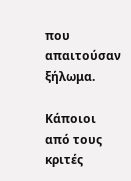που απαιτούσαν ξήλωμα.

Κάποιοι από τους κριτές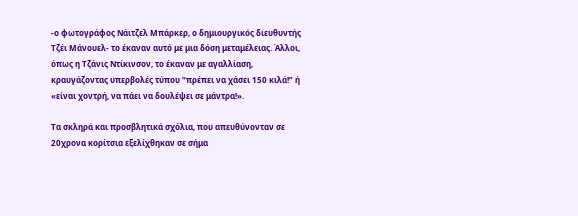-ο φωτογράφος Νάιτζελ Μπάρκερ, ο δημιουργικός διευθυντής Τζέι Μάνουελ- το έκαναν αυτό με μια δόση μεταμέλειας. Άλλοι, όπως η Τζάνις Ντίκινσον, το έκαναν με αγαλλίαση, κραυγάζοντας υπερβολές τύπου “πρέπει να χάσει 150 κιλά!” ή «είναι χοντρή, να πάει να δουλέψει σε μάντρα!».

Τα σκληρά και προσβλητικά σχόλια, που απευθύνονταν σε 20χρονα κορίτσια εξελίχθηκαν σε σήμα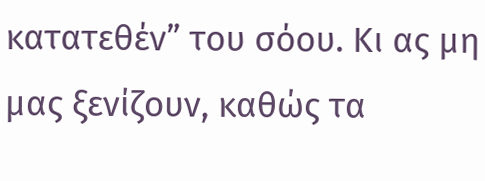κατατεθέν” του σόου. Κι ας μη μας ξενίζουν, καθώς τα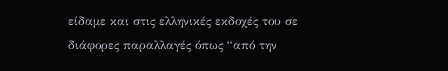είδαμε και στις ελληνικές εκδοχές του σε διάφορες παραλλαγές όπως “από την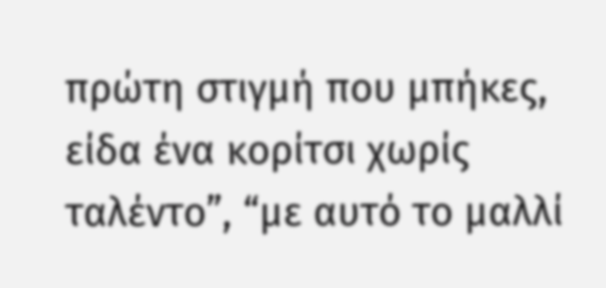πρώτη στιγμή που μπήκες, είδα ένα κορίτσι χωρίς ταλέντο”, “με αυτό το μαλλί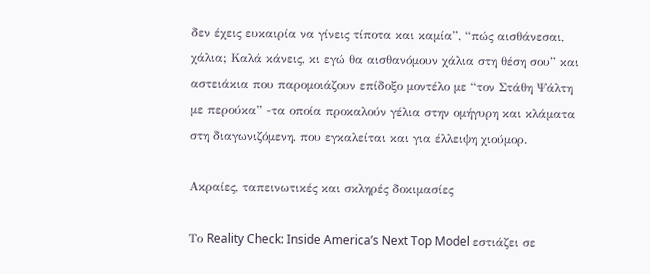δεν έχεις ευκαιρία να γίνεις τίποτα και καμία”, “πώς αισθάνεσαι, χάλια; Καλά κάνεις, κι εγώ θα αισθανόμουν χάλια στη θέση σου” και αστειάκια που παρομοιάζουν επίδοξο μοντέλο με “τον Στάθη Ψάλτη με περούκα” -τα οποία προκαλούν γέλια στην ομήγυρη και κλάματα στη διαγωνιζόμενη, που εγκαλείται και για έλλειψη χιούμορ.

Ακραίες, ταπεινωτικές και σκληρές δοκιμασίες

Το Reality Check: Inside America’s Next Top Model εστιάζει σε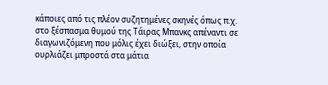κάποιες από τις πλέον συζητημένες σκηνές όπως π.χ. στο ξέσπασμα θυμού της Τάιρας Μπανκς απέναντι σε διαγωνιζόμενη που μόλις έχει διώξει, στην οποία ουρλιάζει μπροστά στα μάτια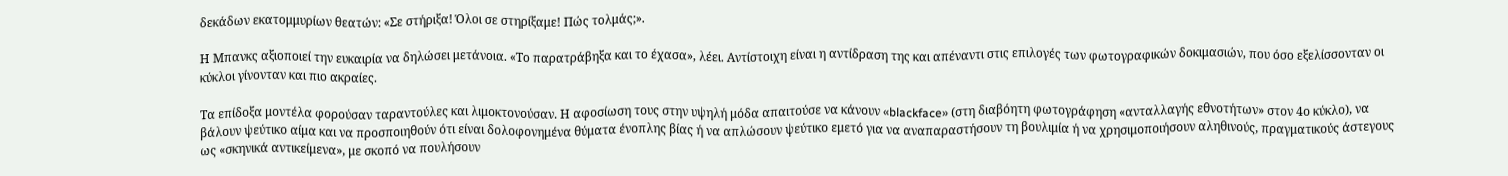δεκάδων εκατομμυρίων θεατών: «Σε στήριξα! Όλοι σε στηρίξαμε! Πώς τολμάς;».

Η Μπανκς αξιοποιεί την ευκαιρία να δηλώσει μετάνοια. «Το παρατράβηξα και το έχασα», λέει. Αντίστοιχη είναι η αντίδραση της και απέναντι στις επιλογές των φωτογραφικών δοκιμασιών, που όσο εξελίσσονταν οι κύκλοι γίνονταν και πιο ακραίες.

Τα επίδοξα μοντέλα φορούσαν ταραντούλες και λιμοκτονούσαν. Η αφοσίωση τους στην υψηλή μόδα απαιτούσε να κάνουν «blackface» (στη διαβόητη φωτογράφηση «ανταλλαγής εθνοτήτων» στον 4ο κύκλο), να βάλουν ψεύτικο αίμα και να προσποιηθούν ότι είναι δολοφονημένα θύματα ένοπλης βίας ή να απλώσουν ψεύτικο εμετό για να αναπαραστήσουν τη βουλιμία ή να χρησιμοποιήσουν αληθινούς, πραγματικούς άστεγους ως «σκηνικά αντικείμενα», με σκοπό να πουλήσουν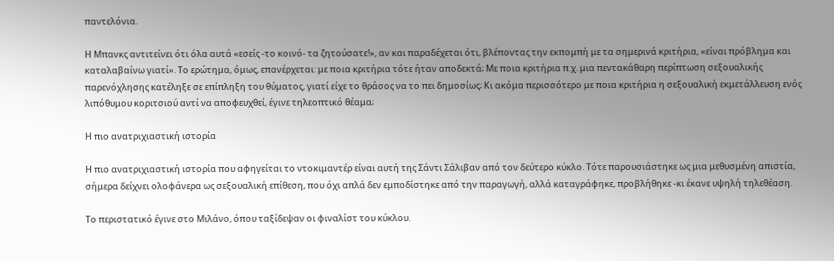παντελόνια.

Η Μπανκς αντιτείνει ότι όλα αυτά «εσείς -το κοινό- τα ζητούσατε!», αν και παραδέχεται ότι, βλέποντας την εκπομπή με τα σημερινά κριτήρια, «είναι πρόβλημα και καταλαβαίνω γιατί». Το ερώτημα, όμως, επανέρχεται: με ποια κριτήρια τότε ήταν αποδεκτά; Με ποια κριτήρια π.χ. μια πεντακάθαρη περίπτωση σεξουαλικής παρενόχλησης κατέληξε σε επίπληξη του θύματος, γιατί είχε το θράσος να το πει δημοσίως; Κι ακόμα περισσότερο με ποια κριτήρια η σεξουαλική εκμετάλλευση ενός λιπόθυμου κοριτσιού αντί να αποφευχθεί, έγινε τηλεοπτικό θέαμα;

Η πιο ανατριχιαστική ιστορία

Η πιο ανατριχιαστική ιστορία που αφηγείται το ντοκιμαντέρ είναι αυτή της Σάντι Σάλιβαν από τον δεύτερο κύκλο. Τότε παρουσιάστηκε ως μια μεθυσμένη απιστία, σήμερα δείχνει ολοφάνερα ως σεξουαλική επίθεση, που όχι απλά δεν εμποδίστηκε από την παραγωγή, αλλά καταγράφηκε, προβλήθηκε -κι έκανε υψηλή τηλεθέαση.

Το περιστατικό έγινε στο Μιλάνο, όπου ταξίδεψαν οι φιναλίστ του κύκλου.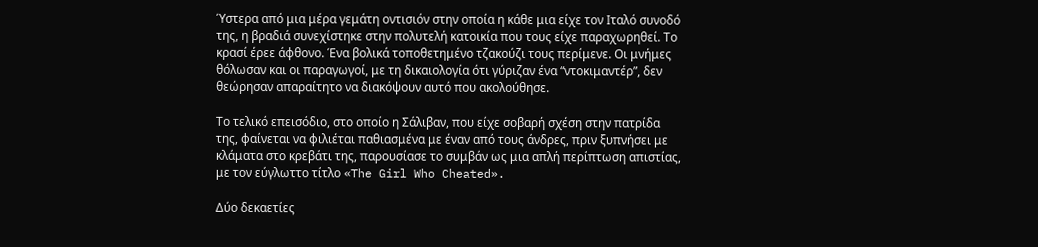Ύστερα από μια μέρα γεμάτη οντισιόν στην οποία η κάθε μια είχε τον Ιταλό συνοδό της, η βραδιά συνεχίστηκε στην πολυτελή κατοικία που τους είχε παραχωρηθεί. Το κρασί έρεε άφθονο. Ένα βολικά τοποθετημένο τζακούζι τους περίμενε. Οι μνήμες θόλωσαν και οι παραγωγοί, με τη δικαιολογία ότι γύριζαν ένα “ντοκιμαντέρ”, δεν θεώρησαν απαραίτητο να διακόψουν αυτό που ακολούθησε.

Το τελικό επεισόδιο, στο οποίο η Σάλιβαν, που είχε σοβαρή σχέση στην πατρίδα της, φαίνεται να φιλιέται παθιασμένα με έναν από τους άνδρες, πριν ξυπνήσει με κλάματα στο κρεβάτι της, παρουσίασε το συμβάν ως μια απλή περίπτωση απιστίας, με τον εύγλωττο τίτλο «The Girl Who Cheated».

Δύο δεκαετίες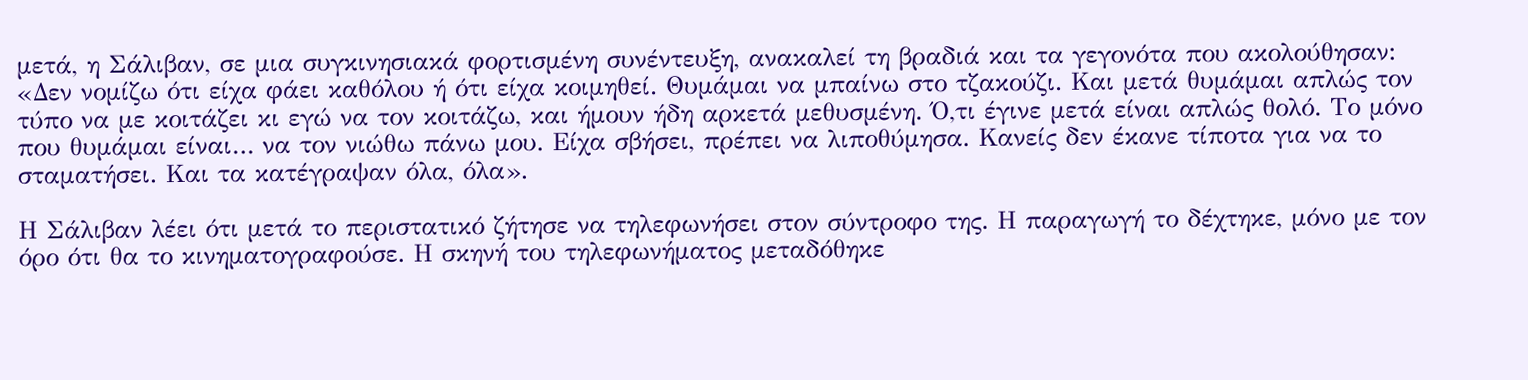μετά, η Σάλιβαν, σε μια συγκινησιακά φορτισμένη συνέντευξη, ανακαλεί τη βραδιά και τα γεγονότα που ακολούθησαν: «Δεν νομίζω ότι είχα φάει καθόλου ή ότι είχα κοιμηθεί. Θυμάμαι να μπαίνω στο τζακούζι. Και μετά θυμάμαι απλώς τον τύπο να με κοιτάζει κι εγώ να τον κοιτάζω, και ήμουν ήδη αρκετά μεθυσμένη. Ό,τι έγινε μετά είναι απλώς θολό. Το μόνο που θυμάμαι είναι… να τον νιώθω πάνω μου. Είχα σβήσει, πρέπει να λιποθύμησα. Κανείς δεν έκανε τίποτα για να το σταματήσει. Και τα κατέγραψαν όλα, όλα».

Η Σάλιβαν λέει ότι μετά το περιστατικό ζήτησε να τηλεφωνήσει στον σύντροφο της. Η παραγωγή το δέχτηκε, μόνο με τον όρο ότι θα το κινηματογραφούσε. Η σκηνή του τηλεφωνήματος μεταδόθηκε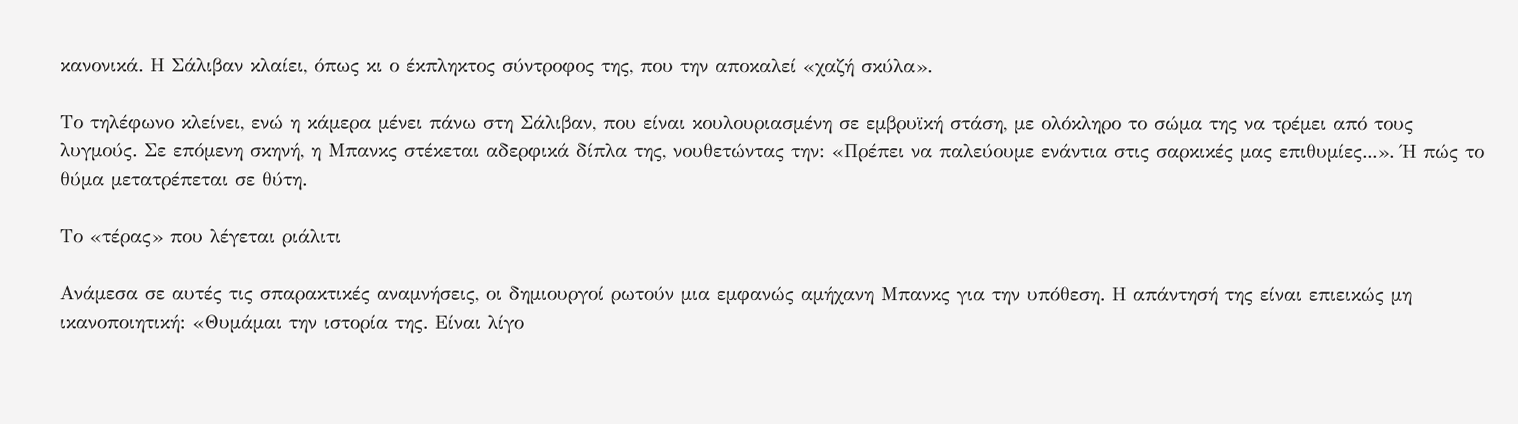κανονικά. Η Σάλιβαν κλαίει, όπως κι ο έκπληκτος σύντροφος της, που την αποκαλεί «χαζή σκύλα».

Το τηλέφωνο κλείνει, ενώ η κάμερα μένει πάνω στη Σάλιβαν, που είναι κουλουριασμένη σε εμβρυϊκή στάση, με ολόκληρο το σώμα της να τρέμει από τους λυγμούς. Σε επόμενη σκηνή, η Μπανκς στέκεται αδερφικά δίπλα της, νουθετώντας την: «Πρέπει να παλεύουμε ενάντια στις σαρκικές μας επιθυμίες...». Ή πώς το θύμα μετατρέπεται σε θύτη.

Το «τέρας» που λέγεται ριάλιτι

Ανάμεσα σε αυτές τις σπαρακτικές αναμνήσεις, οι δημιουργοί ρωτούν μια εμφανώς αμήχανη Μπανκς για την υπόθεση. Η απάντησή της είναι επιεικώς μη ικανοποιητική: «Θυμάμαι την ιστορία της. Είναι λίγο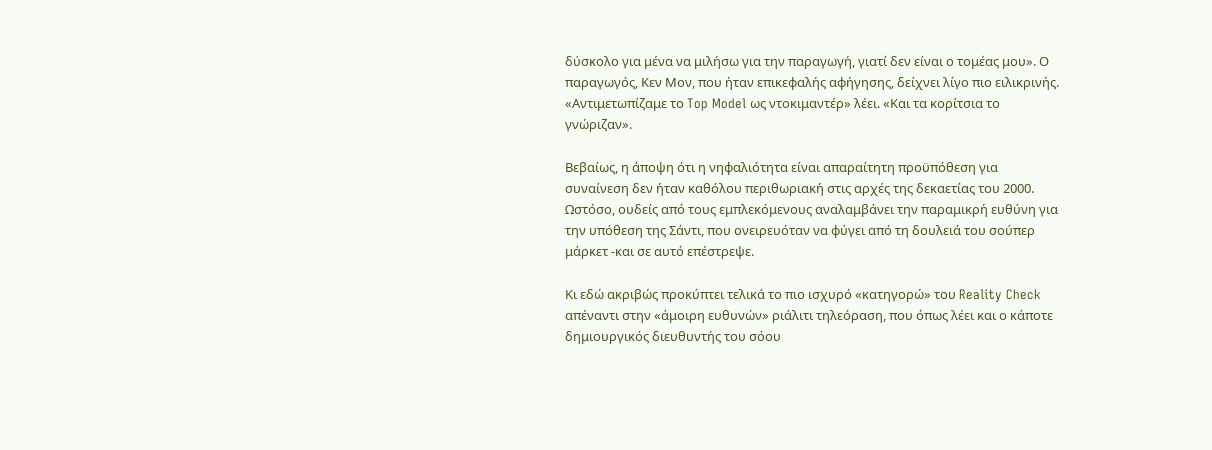δύσκολο για μένα να μιλήσω για την παραγωγή, γιατί δεν είναι ο τομέας μου». Ο παραγωγός, Κεν Μον, που ήταν επικεφαλής αφήγησης, δείχνει λίγο πιο ειλικρινής. «Αντιμετωπίζαμε το Top Model ως ντοκιμαντέρ» λέει. «Και τα κορίτσια το γνώριζαν».

Βεβαίως, η άποψη ότι η νηφαλιότητα είναι απαραίτητη προϋπόθεση για συναίνεση δεν ήταν καθόλου περιθωριακή στις αρχές της δεκαετίας του 2000. Ωστόσο, ουδείς από τους εμπλεκόμενους αναλαμβάνει την παραμικρή ευθύνη για την υπόθεση της Σάντι, που ονειρευόταν να φύγει από τη δουλειά του σούπερ μάρκετ -και σε αυτό επέστρεψε.

Κι εδώ ακριβώς προκύπτει τελικά το πιο ισχυρό «κατηγορώ» του Reality Check απέναντι στην «άμοιρη ευθυνών» ριάλιτι τηλεόραση, που όπως λέει και ο κάποτε δημιουργικός διευθυντής του σόου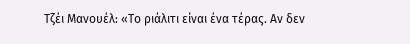Τζέι Μανουέλ: «Το ριάλιτι είναι ένα τέρας. Αν δεν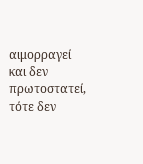αιμορραγεί και δεν πρωτοστατεί, τότε δεν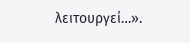λειτουργεί…».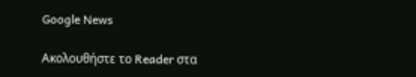Google News

Ακολουθήστε το Reader στα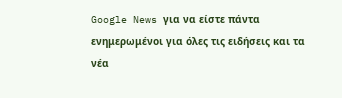Google News για να είστε πάντα ενημερωμένοι για όλες τις ειδήσεις και τα νέα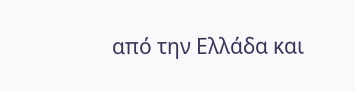από την Ελλάδα και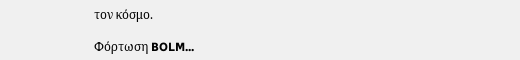τον κόσμο.

Φόρτωση BOLM...